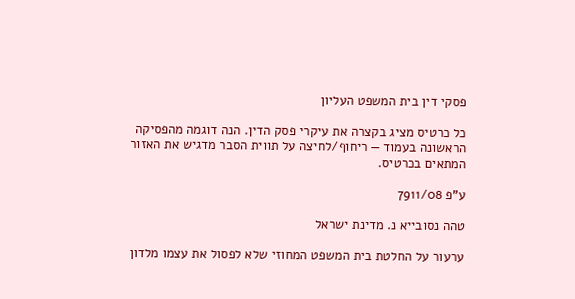פסקי דין בית המשפט העליון

כל כרטיס מציג בקצרה את עיקרי פסק הדין. הנה דוגמה מהפסיקה הראשונה בעמוד — ריחוף/לחיצה על תווית הסבר מדגיש את האזור המתאים בכרטיס.

ע"פ 7911/08

טהה נסובייא נ. מדינת ישראל

ערעור על החלטת בית המשפט המחוזי שלא לפסול את עצמו מלדון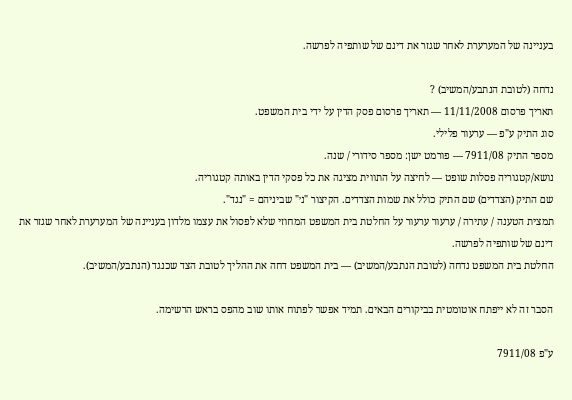בעניינה של המערערת לאחר שגזר את דינם של שותפיה לפרשה.

נדחה (לטובת הנתבע/המשיב) ?
תאריך פרסום 11/11/2008 — תאריך פרסום פסק הדין על ידי בית המשפט.
סוג התיק ע"פ — ערעור פלילי.
מספר התיק 7911/08 — פורמט ישן: מספר סידורי / שנה.
נושא/קטגוריה פסלות שופט — לחיצה על התווית מציגה את כל פסקי הדין באותה קטגוריה.
שם התיק (הצדדים) שם התיק כולל את שמות הצדדים. הקיצור "נ׳" שביניהם = "נגד".
תמצית הטענה / עתירה / ערעור ערעור על החלטת בית המשפט המחוזי שלא לפסול את עצמו מלדון בעניינה של המערערת לאחר שגזר את דינם של שותפיה לפרשה.
החלטת בית המשפט נדחה (לטובת הנתבע/המשיב) — בית המשפט דחה את ההליך לטובת הצד שכנגד (הנתבע/המשיב).

הסבר זה לא ייפתח אוטומטית בביקורים הבאים. תמיד אפשר לפתוח אותו שוב מהפס בראש הרשימה.

ע"פ 7911/08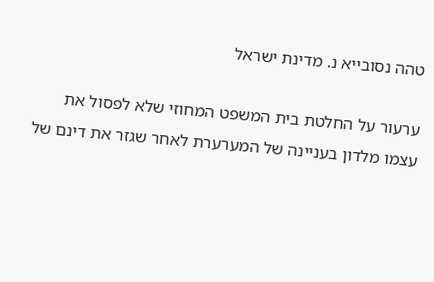טהה נסובייא נ. מדינת ישראל

ערעור על החלטת בית המשפט המחוזי שלא לפסול את עצמו מלדון בעניינה של המערערת לאחר שגזר את דינם של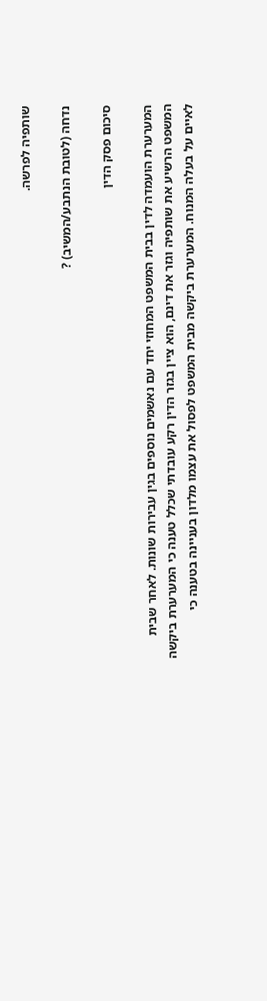שותפיה לפרשה.

נדחה (לטובת הנתבע/המשיב) ?

סיכום פסק הדין

המערערת הועמדה לדין בבית המשפט המחוזי יחד עם נאשמים נוספים בגין עבירות שונות. לאחר שבית המשפט הרשיע את שותפיה וגזר את דינם, הוא ציין בגזר הדין רקע עובדתי שכלל טענה כי המערערת ביקשה לאיים על בעלה המנוח. המערערת ביקשה מבית המשפט לפסול את עצמו מלדון בעניינה בטענה כי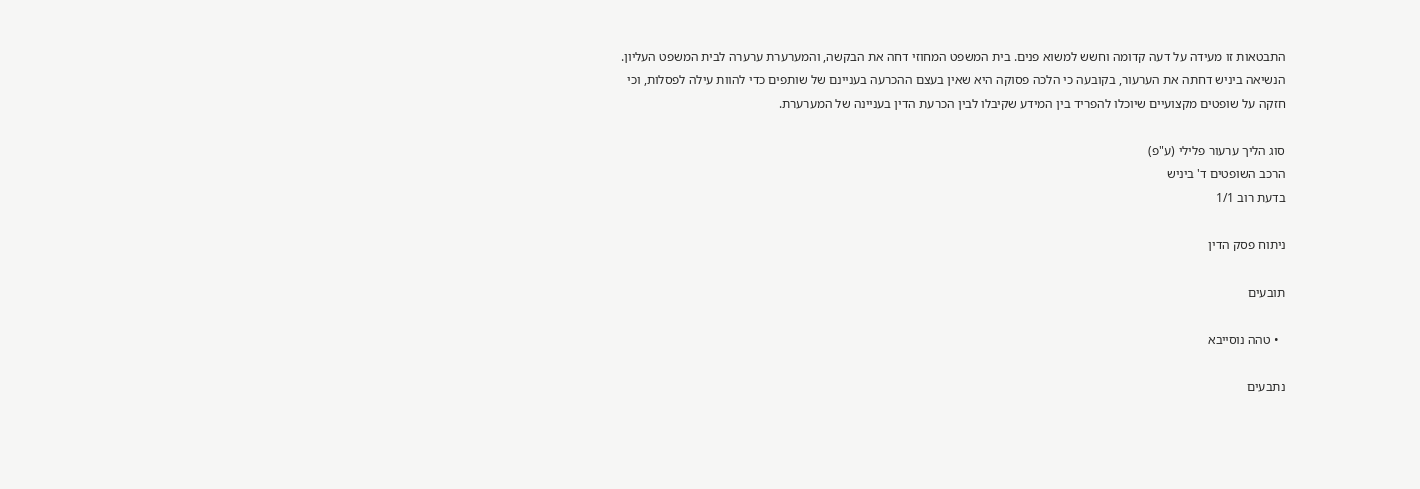התבטאות זו מעידה על דעה קדומה וחשש למשוא פנים. בית המשפט המחוזי דחה את הבקשה, והמערערת ערערה לבית המשפט העליון. הנשיאה ביניש דחתה את הערעור, בקובעה כי הלכה פסוקה היא שאין בעצם ההכרעה בעניינם של שותפים כדי להוות עילה לפסלות, וכי חזקה על שופטים מקצועיים שיוכלו להפריד בין המידע שקיבלו לבין הכרעת הדין בעניינה של המערערת.

סוג הליך ערעור פלילי (ע"פ)
הרכב השופטים ד' ביניש
בדעת רוב 1/1

ניתוח פסק הדין

תובעים

  • טהה נוסייבא

נתבעים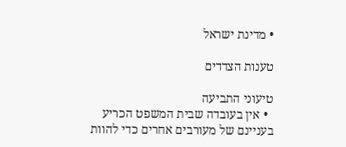• מדינת ישראל

טענות הצדדים

טיעוני התביעה
  • אין בעובדה שבית המשפט הכריע בעניינם של מעורבים אחרים כדי להוות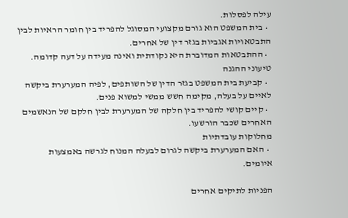עילה לפסלות.
  • בית המשפט הוא גורם מקצועי המסוגל להפריד בין חומר הראיות לבין התבטאויות אגביות בגזר דין של אחרים.
  • ההתבטאות המדוברת היא נקודתית ואינה מעידה על דעה קדומה.
טיעוני ההגנה
  • קביעת בית המשפט בגזר הדין של השותפים, לפיה המערערת ביקשה לאיים על בעלה, מקימה חשש ממשי למשוא פנים.
  • קיים קושי להפריד בין חלקה של המערערת לבין חלקם של הנאשמים האחרים שכבר הורשעו.
מחלוקות עובדתיות
  • האם המערערת ביקשה לגרום לבעלה המנוח לגרשה באמצעות איומים.

הפניות לתיקים אחרים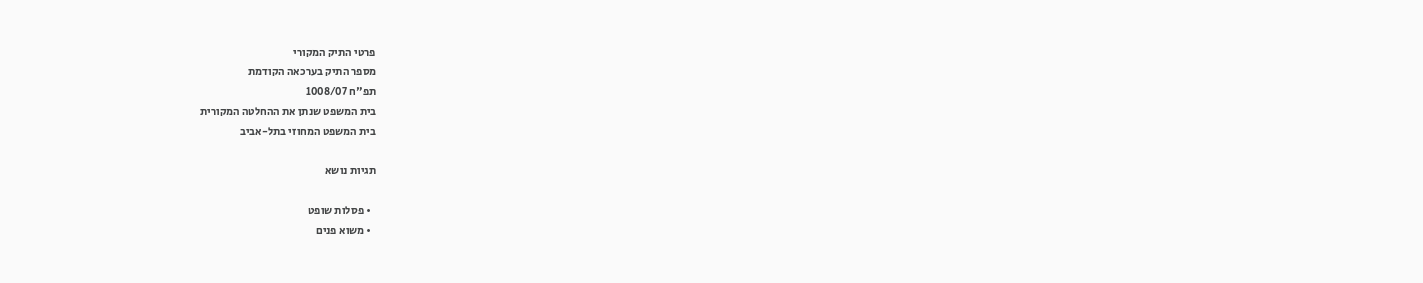פרטי התיק המקורי
מספר התיק בערכאה הקודמת
תפ"ח 1008/07
בית המשפט שנתן את ההחלטה המקורית
בית המשפט המחוזי בתל-אביב

תגיות נושא

  • פסלות שופט
  • משוא פנים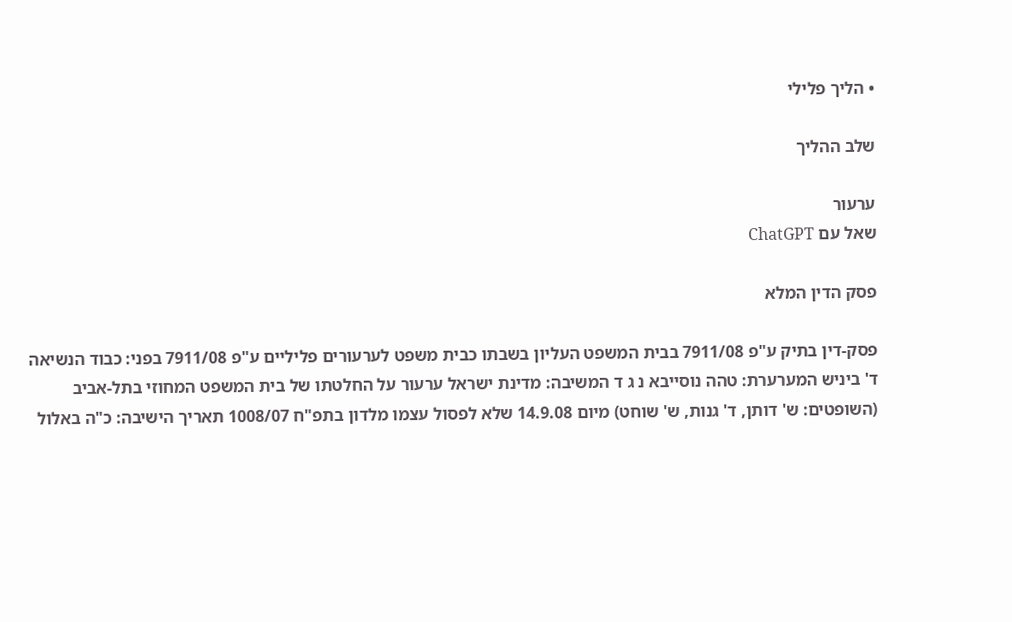• הליך פלילי

שלב ההליך

ערעור
שאל עם ChatGPT

פסק הדין המלא

פסק-דין בתיק ע"פ 7911/08 בבית המשפט העליון בשבתו כבית משפט לערעורים פליליים ע"פ 7911/08 בפני: כבוד הנשיאה ד' ביניש המערערת: טהה נוסייבא נ ג ד המשיבה: מדינת ישראל ערעור על החלטתו של בית המשפט המחוזי בתל-אביב (השופטים: ש' דותן, ד' גנות, ש' שוחט) מיום 14.9.08 שלא לפסול עצמו מלדון בתפ"ח 1008/07 תאריך הישיבה: כ"ה באלול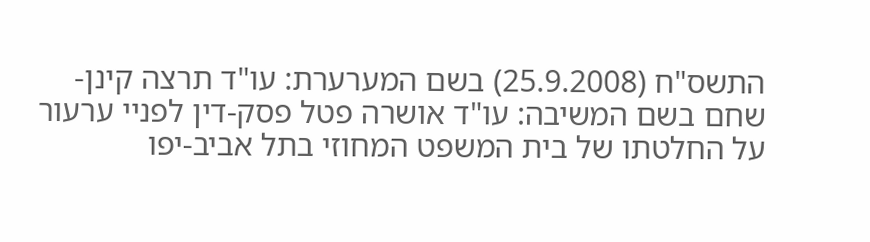התשס"ח (25.9.2008) בשם המערערת: עו"ד תרצה קינן-שחם בשם המשיבה: עו"ד אושרה פטל פסק-דין לפניי ערעור על החלטתו של בית המשפט המחוזי בתל אביב-יפו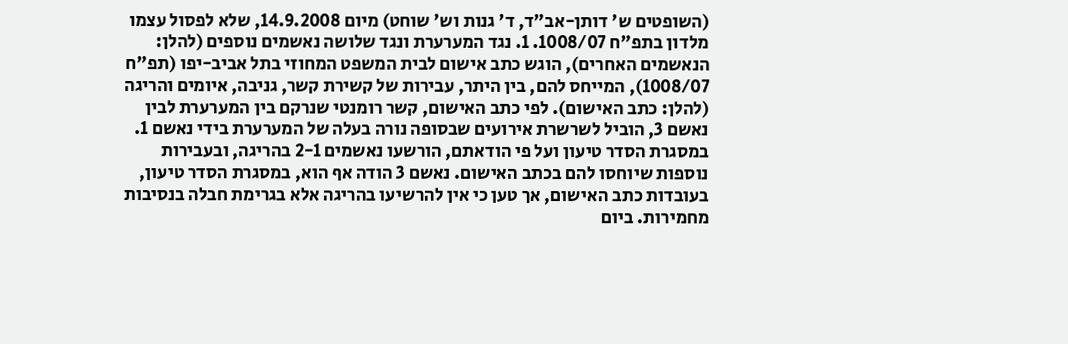(השופטים ש' דותן-אב"ד, ד' גנות וש' שוחט) מיום 14.9.2008, שלא לפסול עצמו מלדון בתפ"ח 1008/07. 1. נגד המערערת ונגד שלושה נאשמים נוספים (להלן: הנאשמים האחרים), הוגש כתב אישום לבית המשפט המחוזי בתל אביב-יפו (תפ"ח 1008/07), המייחס להם, בין היתר, עבירות של קשירת קשר, גניבה, איומים והריגה (להלן: כתב האישום). לפי כתב האישום, קשר רומנטי שנרקם בין המערערת לבין נאשם 3, הוביל לשרשרת אירועים שבסופה נורה בעלה של המערערת בידי נאשם 1. במסגרת הסדר טיעון ועל פי הודאתם, הורשעו נאשמים 2-1 בהריגה, ובעבירות נוספות שיוחסו להם בכתב האישום. נאשם 3 הודה אף הוא, במסגרת הסדר טיעון, בעובדות כתב האישום, אך טען כי אין להרשיעו בהריגה אלא בגרימת חבלה בנסיבות מחמירות. ביום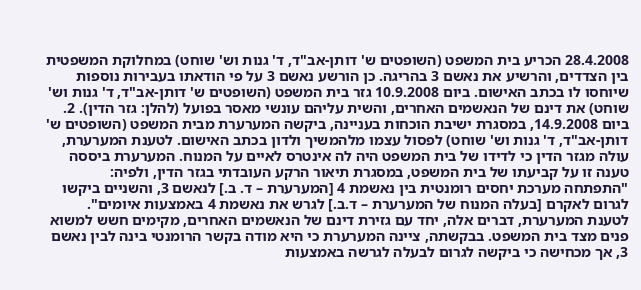28.4.2008 הכריע בית המשפט (השופטים ש' דותן-אב"ד, ד' גנות וש' שוחט) במחלוקת המשפטית בין הצדדים, והרשיע את נאשם 3 בהריגה. כן הורשע נאשם 3 על פי הודאתו בעבירות נוספות שיוחסו לו בכתב האישום. ביום 10.9.2008 גזר בית המשפט (השופטים ש' דותן-אב"ד, ד' גנות וש' שוחט) את דינם של הנאשמים האחרים, והשית עליהם עונשי מאסר בפועל (להלן: גזר הדין). 2. ביום 14.9.2008, במסגרת ישיבת הוכחות בעניינה, ביקשה המערערת מבית המשפט (השופטים ש' דותן-אב"ד, ד' גנות וש' שוחט) לפסול עצמו מלהמשיך ולדון בכתב האישום. לטענת המערערת, עולה מגזר הדין כי לדידו של בית המשפט היה לה אינטרס לאיים על המנוח. המערערת ביססה טענה זו על קביעתו של בית המשפט, במסגרת תיאור הרקע העובדתי בגזר הדין, ולפיה: "התפתחה מערכת יחסים רומנטית בין נאשמת 4 [המערערת – ד. ב.] לנאשם 3, והשניים ביקשו לגרום לאקרם [בעלה המנוח של המערערת – ד.ב.] לגרש את נאשמת 4 באמצעות איומים". לטענת המערערת, דברים אלה, יחד עם גזירת דינם של הנאשמים האחרים, מקימים חשש למשוא פנים מצד בית המשפט. בבקשתה, ציינה המערערת כי היא מודה בקשר הרומנטי בינה לבין נאשם 3, אך מכחישה כי ביקשה לגרום לבעלה לגרשה באמצעות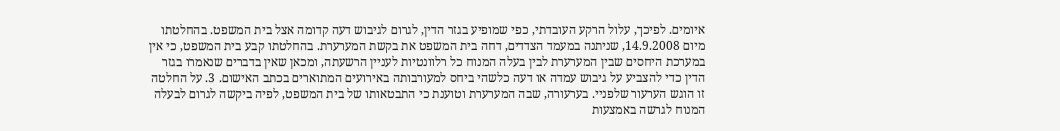איומים. לפיכך, עלול הרקע העובדתי, כפי שמופיע בגזר הדין, לגרום לגיבוש דעה קדומה אצל בית המשפט. בהחלטתו מיום 14.9.2008, שניתנה במעמד הצדדים, דחה בית המשפט את בקשת המערערת. בהחלטתו קבע בית המשפט, כי אין במערכת היחסים שבין המערערת לבין בעלה המנוח כל רלוונטיות לעניין הרשעתה, ומכאן שאין בדברים שנאמרו בגזר הדין כדי להצביע על גיבוש עמדה או דעה כלשהי ביחס למעורבותה באירועים המתוארים בכתב האישום. 3. על החלטה זו הוגש הערעור שלפניי. בערעורה, שבה המערערת וטוענת כי התבטאותו של בית המשפט, לפיה ביקשה לגרום לבעלה המנוח לגרשה באמצעות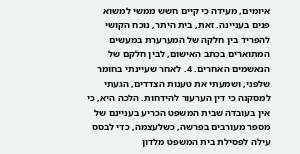איומים, מעידה כי קיים חשש ממשי למשוא פנים בעניינה. זאת, בית היתר, נוכח הקושי להפריד בין חלקה של המערערת במעשים המתוארים בכתב האישום, לבין חלקם של הנאשמים האחרים. 4. לאחר שעיינתי בחומר שלפני, ושמעתי את טענות הצדדים, הגעתי למסקנה כי דין הערעור להידחות. הלכה היא, כי אין בעובדה שבית המשפט הכריע בעניינם של מספר מעורבים בפרשה, כשלעצמה, כדי לבסס עילה לפסילת בית המשפט מלדון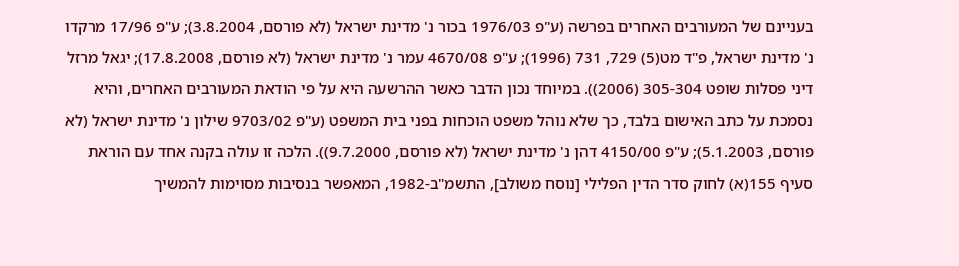בעניינם של המעורבים האחרים בפרשה (ע"פ 1976/03 בכור נ' מדינת ישראל (לא פורסם, 3.8.2004); ע"פ 17/96 מרקדו נ' מדינת ישראל, פ"ד מט(5) 729, 731 (1996); ע"פ 4670/08 עמר נ' מדינת ישראל (לא פורסם, 17.8.2008); יגאל מרזל דיני פסלות שופט 305-304 (2006)). במיוחד נכון הדבר כאשר ההרשעה היא על פי הודאת המעורבים האחרים, והיא נסמכת על כתב האישום בלבד, כך שלא נוהל משפט הוכחות בפני בית המשפט (ע"פ 9703/02 שילון נ' מדינת ישראל (לא פורסם, 5.1.2003); ע"פ 4150/00 דהן נ' מדינת ישראל (לא פורסם, 9.7.2000)). הלכה זו עולה בקנה אחד עם הוראת סעיף 155(א) לחוק סדר הדין הפלילי [נוסח משולב], התשמ"ב-1982, המאפשר בנסיבות מסוימות להמשיך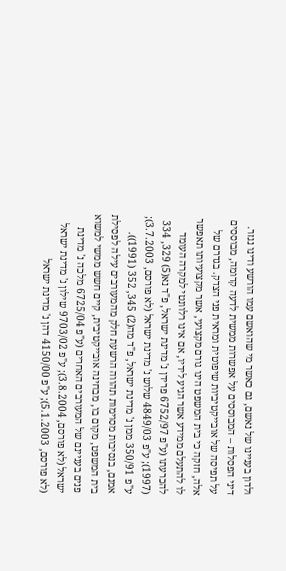ולדון בעניינו של נאשם, גם כאשר מי שהואשם עמו הורשע ודינו נגזר. דיני הפסלות – המבוססים על אפשרות ממשית לדעה קדומה, מבוססים על תפיסה של אובייקטיביות שיפוטית ומראית פני הצדק. בגדרם של אלה, חזקה כי בית המשפט הינו גורם מקצועי, אשר מקצועיותו תאפשר לו להתעלם ממידע אשר הגיע לידיו, אם אינו רלוונטי למקרה העומד להכרעתו (ע"פ 6752/97 פרידן נ' מדינת ישראל, פ"ד נא(5) 329, 334 (1997); ע"פ 4849/03 שלוש נ' מדינת ישראל (לא פורסם, 3.7.2003); ע"פ 350/91 ממן נ' מדינת ישראל, פ"ד מה(2) 345, 352 (1991)). אמנם, בנסיבות מסוימות תהווה הרשעת חלק מהמעורבים עילה לפסילת בית המשפט, מקום בו, מבחינה אובייקטיבית, קיים חשש ממשי למשוא פנים בעניינם של המעורבים האחרים (ע"פ 6725/04 מלכה נ' מדינת ישראל (לא פורסם, 3.8.2004); ע"פ 9703/02 שילון נ' מדינת ישראל (לא פורסם, 5.1.2003); ע"פ 4150/00 דהן נ' מדינת ישראל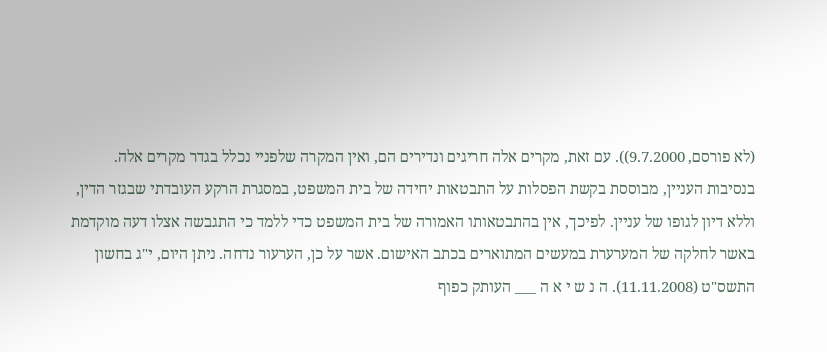(לא פורסם, 9.7.2000)). עם זאת, מקרים אלה חריגים ונדירים הם, ואין המקרה שלפניי נכלל בגדר מקרים אלה. בנסיבות העניין, מבוססת בקשת הפסלות על התבטאות יחידה של בית המשפט, במסגרת הרקע העובדתי שבגזר הדין, וללא דיון לגופו של עניין. לפיכך, אין בהתבטאותו האמורה של בית המשפט כדי ללמד כי התגבשה אצלו דעה מוקדמת באשר לחלקה של המערערת במעשים המתוארים בכתב האישום. אשר על כן, הערעור נדחה. ניתן היום, י"ג בחשון התשס"ט (11.11.2008). ה נ ש י א ה ___ העותק כפוף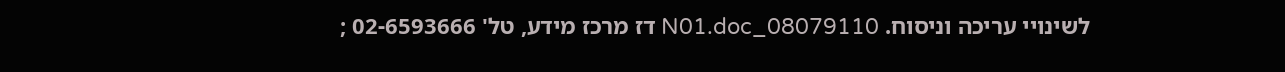לשינויי עריכה וניסוח. 08079110_N01.doc דז מרכז מידע, טל' 02-6593666 ;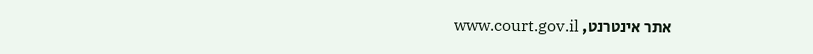אתר אינטרנט, www.court.gov.il